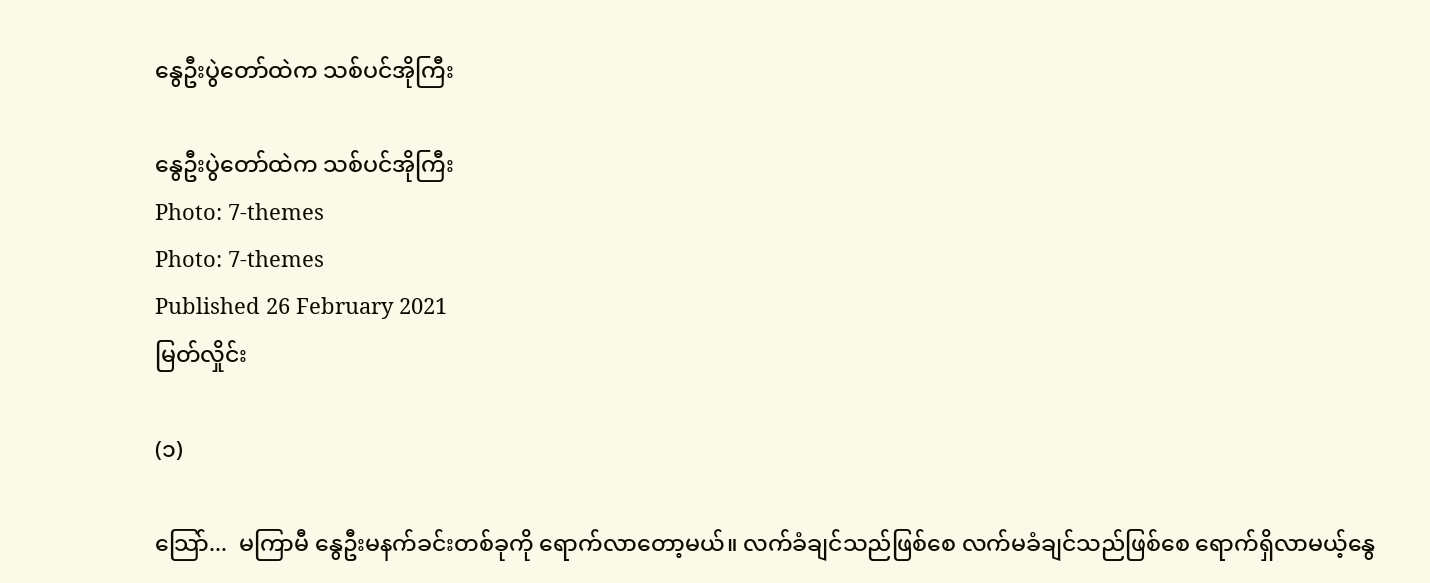နွေဦးပွဲတော်ထဲက သစ်ပင်အိုကြီး

နွေဦးပွဲတော်ထဲက သစ်ပင်အိုကြီး
Photo: 7-themes
Photo: 7-themes
Published 26 February 2021
မြတ်လှိုင်း

(၁)

သြော်...  မကြာမီ နွေဦးမနက်ခင်းတစ်ခုကို ရောက်လာတော့မယ်။ လက်ခံချင်သည်ဖြစ်စေ လက်မခံချင်သည်ဖြစ်စေ ရောက်ရှိလာမယ့်နွေ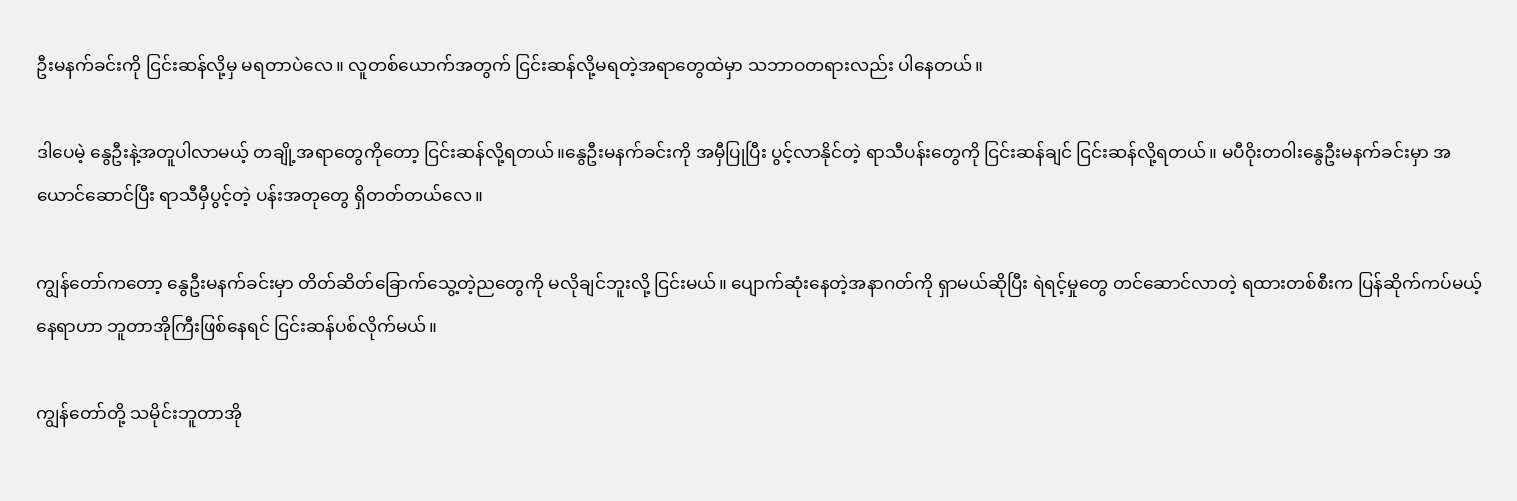ဦးမနက်ခင်းကို ငြင်းဆန်လို့မှ မရတာပဲလေ။ လူတစ်ယောက်အတွက် ငြင်းဆန်လို့မရတဲ့အရာတွေထဲမှာ သဘာဝတရားလည်း ပါနေတယ်။

ဒါပေမဲ့ နွေဦးနဲ့အတူပါလာမယ့် တချို့အရာတွေကိုတော့ ငြင်းဆန်လို့ရတယ်။နွေဦးမနက်ခင်းကို အမှီပြုပြီး ပွင့်လာနိုင်တဲ့ ရာသီပန်းတွေကို ငြင်းဆန်ချင် ငြင်းဆန်လို့ရတယ်။ မပီဝိုးတဝါးနွေဦးမနက်ခင်းမှာ အယောင်ဆောင်ပြီး ရာသီမှီပွင့်တဲ့ ပန်းအတုတွေ ရှိတတ်တယ်လေ။

ကျွန်တော်ကတော့ နွေဦးမနက်ခင်းမှာ တိတ်ဆိတ်ခြောက်သွေ့တဲ့ညတွေကို မလိုချင်ဘူးလို့ ငြင်းမယ်။ ပျောက်ဆုံးနေတဲ့အနာဂတ်ကို ရှာမယ်ဆိုပြီး ရဲရင့်မှုတွေ တင်ဆောင်လာတဲ့ ရထားတစ်စီးက ပြန်ဆိုက်ကပ်မယ့်နေရာဟာ ဘူတာအိုကြီးဖြစ်နေရင် ငြင်းဆန်ပစ်လိုက်မယ်။

ကျွန်တော်တို့ သမိုင်းဘူတာအို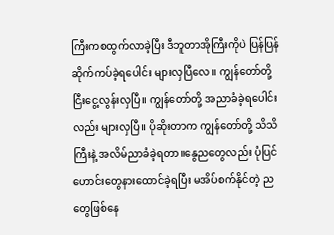ကြီးကစထွက်လာခဲ့ပြီး ဒီဘူတာအိုကြီးကိုပဲ ပြန်ပြန်ဆိုက်ကပ်ခဲ့ရပေါင်း များလှပြီလေ။ ကျွန်တော်တို့ ငြီးငွေ့လွန်းလှပြီ။ ကျွန်တော်တို့ အညာခံခဲ့ရပေါင်းလည်း များလှပြီ။ ပိုဆိုးတာက ကျွန်တော်တို့ သိသိကြီးနဲ့ အလိမ်ညာခံခဲ့ရတာ။နွေညတွေလည်း ပုံပြင်ဟောင်းတွေနားထောင်ခဲ့ရပြီး မအိပ်စက်နိုင်တဲ့ ညတွေဖြစ်နေ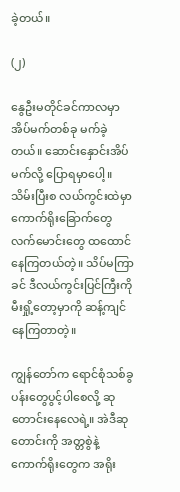ခဲ့တယ်။

(၂)

နွေဦးမတိုင်ခင်ကာလမှာ အိပ်မက်တစ်ခု မက်ခဲ့တယ်။ ဆောင်းနှောင်းအိပ်မက်လို့ ပြောရမှာပေါ့။ သိမ်းပြီးစ လယ်ကွင်းထဲမှာ ကောက်ရိုးခြောက်တွေ လက်မောင်းတွေ ထထောင်နေကြတယ်တဲ့။ သိပ်မကြာခင် ဒီလယ်ကွင်းပြင်ကြီးကို မီးရှို့တော့မှာကို ဆန့်ကျင်နေကြတာတဲ့။

ကျွန်တော်က ရောင်စုံသစ်ခွပန်းတွေပွင့်ပါစေလို့ ဆုတောင်းနေလေရဲ့။ အဲဒီဆုတောင်းကို အတ္တစွဲနဲ့ ကောက်ရိုးတွေက အရိုး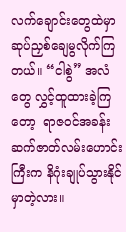လက်ချောင်းတွေထဲမှာ ဆုပ်ညှစ်ချေမွလိုက်ကြတယ်။ “ငါစွဲ” အလံတွေ လွှင့်ထူထားခဲ့ကြတော့  ရာဇဝင်အခန်းဆက်ဇာတ်လမ်းဟောင်းကြီးက နိဂုံးချုပ်သွားနိုင်မှာတဲ့လား။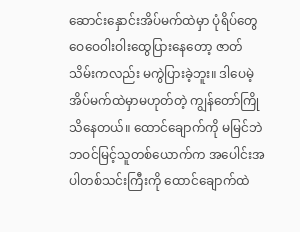ဆောင်းနှောင်းအိပ်မက်ထဲမှာ ပုံရိပ်တွေဝေဝေ၀ါးဝါးထွေပြားနေတော့ ဇာတ်သိမ်းကလည်း မကွဲပြားခဲ့ဘူး။ ဒါပေမဲ့ အိပ်မက်ထဲမှာမဟုတ်တဲ့ ကျွန်တော်ကြိုသိနေတယ်။ ထောင်ချောက်ကို မမြင်ဘဲ ဘဝင်မြင့်သူတစ်ယောက်က အပေါင်းအပါတစ်သင်းကြီးကို ထောင်ချောက်ထဲ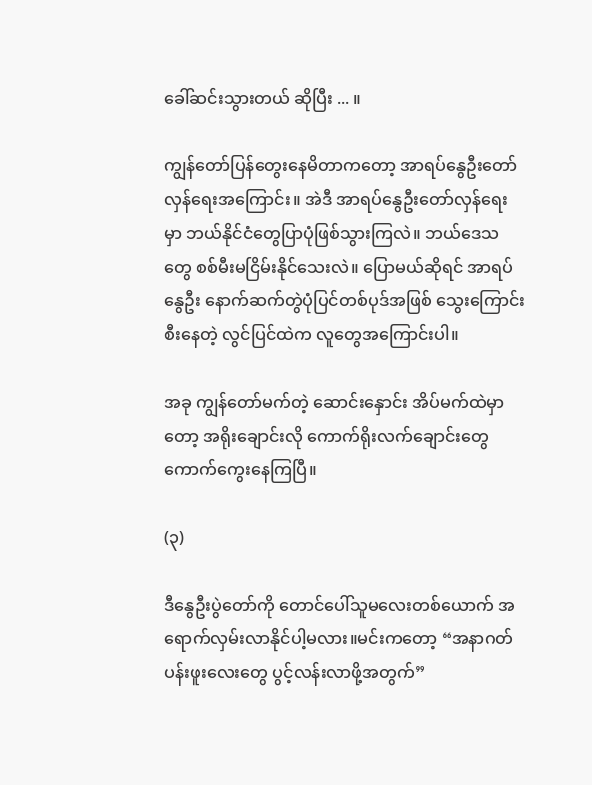ခေါ်ဆင်းသွားတယ် ဆိုပြီး ... ။

ကျွန်တော်ပြန်တွေးနေမိတာကတော့ အာရပ်နွေဦးတော်လှန်ရေးအကြောင်း။ အဲဒီ အာရပ်နွေဦးတော်လှန်ရေးမှာ ဘယ်နိုင်ငံတွေပြာပုံဖြစ်သွားကြလဲ။ ဘယ်ဒေသတွေ စစ်မီးမငြိမ်းနိုင်သေးလဲ။ ပြောမယ်ဆိုရင် အာရပ်နွေဦး နောက်ဆက်တွဲပုံပြင်တစ်ပုဒ်အဖြစ် သွေးကြောင်းစီးနေတဲ့ လွင်ပြင်ထဲက လူတွေအကြောင်းပါ။

အခု ကျွန်တော်မက်တဲ့ ဆောင်းနှောင်း အိပ်မက်ထဲမှာတော့ အရိုးချောင်းလို ကောက်ရိုးလက်ချောင်းတွေ ကောက်ကွေးနေကြပြီ။

(၃)

ဒီနွေဦးပွဲတော်ကို တောင်ပေါ်သူမလေးတစ်ယောက် အရောက်လှမ်းလာနိုင်ပါ့မလား။မင်းကတော့ “အနာဂတ်ပန်းဖူးလေးတွေ ပွင့်လန်းလာဖို့အတွက်”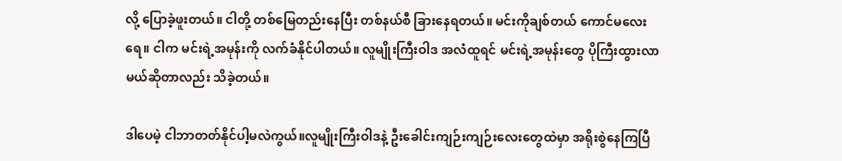လို့ ပြောခဲ့ဖူးတယ်။ ငါတို့ တစ်မြေတည်းနေပြီး တစ်နယ်စီ ခြားနေရတယ်။ မင်းကိုချစ်တယ် ကောင်မလေးရေ။ ငါက မင်းရဲ့အမုန်းကို လက်ခံနိုင်ပါတယ်။ လူမျိုးကြီးဝါဒ အလံထူရင် မင်းရဲ့အမုန်းတွေ ပိုကြီးထွားလာမယ်ဆိုတာလည်း သိခဲ့တယ်။

ဒါပေမဲ့ ငါဘာတတ်နိုင်ပါ့မလဲကွယ်။လူမျိုးကြီးဝါဒနဲ့ ဦးခေါင်းကျဉ်းကျဉ်းလေးတွေထဲမှာ အရိုးစွဲနေကြပြီ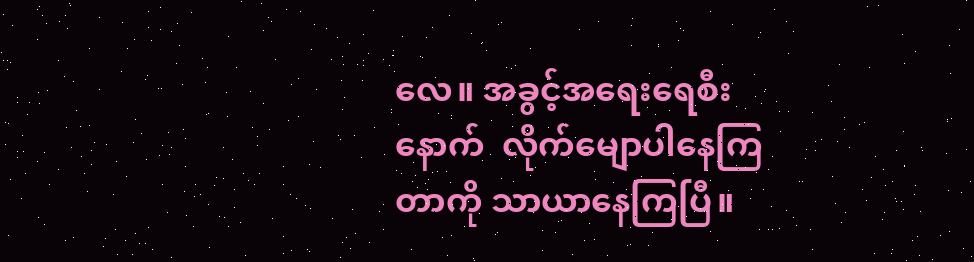လေ။ အခွင့်အရေးရေစီးနောက်  လိုက်မျောပါနေကြတာကို သာယာနေကြပြီ။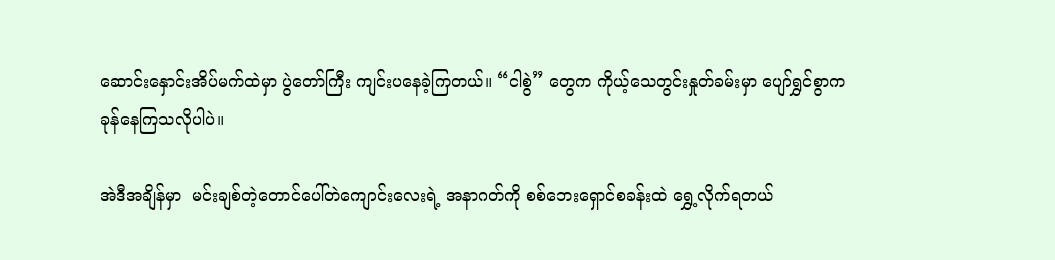ဆောင်းနှောင်းအိပ်မက်ထဲမှာ ပွဲတော်ကြီး ကျင်းပနေခဲ့ကြတယ်။ “ငါစွဲ” တွေက ကိုယ့်သေတွင်းနှုတ်ခမ်းမှာ ပျော်ရွှင်စွာကခုန်နေကြသလိုပါပဲ။

အဲဒီအချိန်မှာ  မင်းချစ်တဲ့တောင်ပေါ်တဲကျောင်းလေးရဲ့ အနာဂတ်ကို စစ်ဘေးရှောင်စခန်းထဲ ရွှေ့လိုက်ရတယ်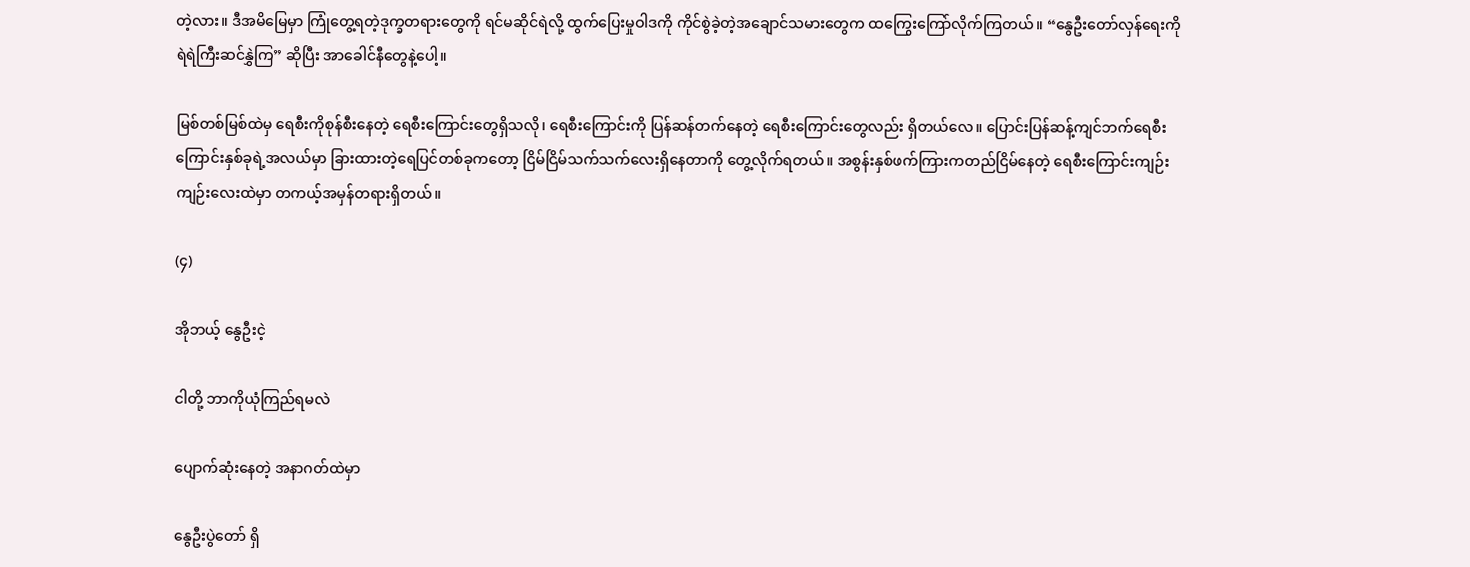တဲ့လား။ ဒီအမိမြေမှာ ကြုံတွေ့ရတဲ့ဒုက္ခတရားတွေကို ရင်မဆိုင်ရဲလို့ ထွက်ပြေးမှုဝါဒကို ကိုင်စွဲခဲ့တဲ့အချောင်သမားတွေက ထကြွေးကြော်လိုက်ကြတယ်။ “နွေဦးတော်လှန်ရေးကို ရဲရဲကြီးဆင်နွှဲကြ” ဆိုပြီး အာခေါင်နီတွေနဲ့ပေါ့။

မြစ်တစ်မြစ်ထဲမှ ရေစီးကိုစုန်စီးနေတဲ့ ရေစီးကြောင်းတွေရှိသလို၊ ရေစီးကြောင်းကို ပြန်ဆန်တက်နေတဲ့ ရေစီးကြောင်းတွေလည်း ရှိတယ်လေ။ ပြောင်းပြန်ဆန့်ကျင်ဘက်ရေစီးကြောင်းနှစ်ခုရဲ့အလယ်မှာ ခြားထားတဲ့ရေပြင်တစ်ခုကတော့ ငြိမ်ငြိမ်သက်သက်လေးရှိနေတာကို တွေ့လိုက်ရတယ်။ အစွန်းနှစ်ဖက်ကြားကတည်ငြိမ်နေတဲ့ ရေစီးကြောင်းကျဉ်းကျဉ်းလေးထဲမှာ တကယ့်အမှန်တရားရှိတယ်။

(၄)

အိုဘယ့် နွေဦးငဲ့

ငါတို့ ဘာကိုယုံကြည်ရမလဲ

ပျောက်ဆုံးနေတဲ့ အနာဂတ်ထဲမှာ

နွေဦးပွဲတော် ရှိ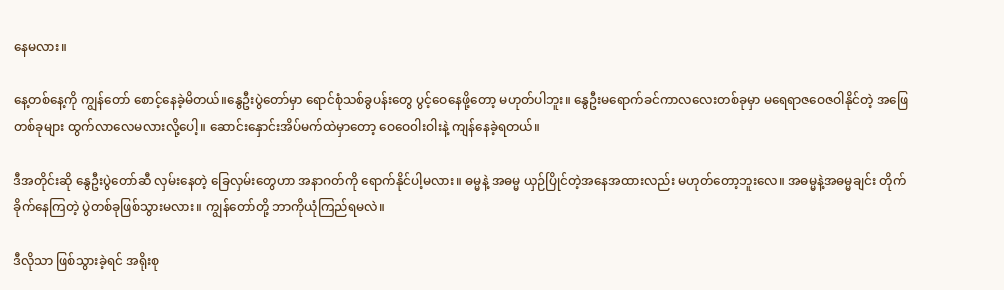နေမလား။

နေ့တစ်နေ့ကို ကျွန်တော် စောင့်နေခဲ့မိတယ်။နွေဦးပွဲတော်မှာ ရောင်စုံသစ်ခွပန်းတွေ ပွင့်ဝေနေဖို့တော့ မဟုတ်ပါဘူး။ နွေဦးမရောက်ခင်ကာလလေးတစ်ခုမှာ မရေရာဇဝေဇဝါနိုင်တဲ့ အဖြေတစ်ခုများ ထွက်လာလေမလားလို့ပေါ့။ ဆောင်းနှောင်းအိပ်မက်ထဲမှာတော့ ဝေဝေ၀ါးဝါးနဲ့ ကျန်နေခဲ့ရတယ်။

ဒီအတိုင်းဆို နွေဦးပွဲတော်ဆီ လှမ်းနေတဲ့ ခြေလှမ်းတွေဟာ အနာဂတ်ကို ရောက်နိုင်ပါ့မလား။ ဓမ္မနဲ့ အဓမ္မ ယှဉ်ပြိုင်တဲ့အနေအထားလည်း မဟုတ်တော့ဘူးလေ။ အဓမ္မနဲ့အဓမ္မချင်း တိုက်ခိုက်နေကြတဲ့ ပွဲတစ်ခုဖြစ်သွားမလား။ ကျွန်တော်တို့ ဘာကိုယုံကြည်ရမလဲ။

ဒီလိုသာ ဖြစ်သွားခဲ့ရင် အရိုးစု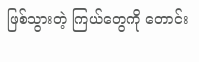ဖြစ်သွားတဲ့ ကြယ်တွေကို တောင်း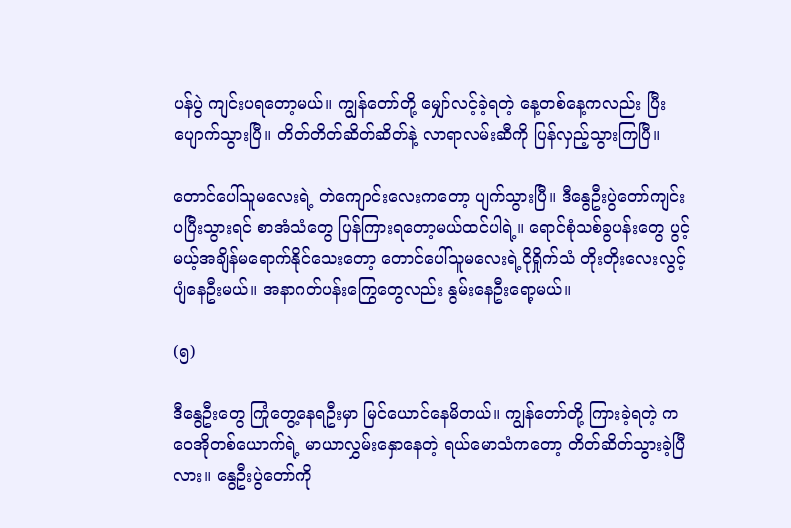ပန်ပွဲ ကျင်းပရတော့မယ်။ ကျွန်တော်တို့ မျှော်လင့်ခဲ့ရတဲ့ နေ့တစ်နေ့ကလည်း ပြီးပျောက်သွားပြီ။ တိတ်တိတ်ဆိတ်ဆိတ်နဲ့ လာရာလမ်းဆီကို ပြန်လှည့်သွားကြပြီ။

တောင်ပေါ်သူမလေးရဲ့ တဲကျောင်းလေးကတော့ ပျက်သွားပြီ။ ဒီနွေဦးပွဲတော်ကျင်းပပြီးသွားရင် စာအံသံတွေ ပြန်ကြားရတော့မယ်ထင်ပါရဲ့။ ရောင်စုံသစ်ခွပန်းတွေ ပွင့်မယ့်အချိန်မရောက်နိုင်သေးတော့ တောင်ပေါ်သူမလေးရဲ့ငိုရှိုက်သံ တိုးတိုးလေးလွင့်ပျံနေဦးမယ်။ အနာဂတ်ပန်းကြွေတွေလည်း နွမ်းနေဦးရော့မယ်။

(၅)

ဒီနွေဦးတွေ ကြုံတွေ့နေရဦးမှာ မြင်ယောင်နေမိတယ်။ ကျွန်တော်တို့ ကြားခဲ့ရတဲ့ ကဝေအိုတစ်ယောက်ရဲ့ မာယာလွှမ်းနှောနေတဲ့ ရယ်မောသံကတော့ တိတ်ဆိတ်သွားခဲ့ပြီလား။ နွေဦးပွဲတော်ကို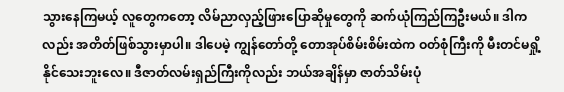သွားနေကြမယ့် လူတွေကတော့ လိမ်ညာလှည့်ဖြားပြောဆိုမှုတွေကို ဆက်ယုံကြည်ကြဦးမယ်။ ဒါကလည်း အတိတ်ဖြစ်သွားမှာပါ။ ဒါပေမဲ့ ကျွန်တော်တို့ တောအုပ်စိမ်းစိမ်းထဲက ဝတ်စုံကြီးကို မီးတင်မရှို့နိုင်သေးဘူးလေ။ ဒီဇာတ်လမ်းရှည်ကြီးကိုလည်း ဘယ်အချိန်မှာ ဇာတ်သိမ်းပုံ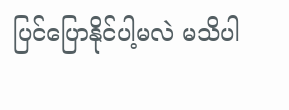ပြင်ပြောနိုင်ပါ့မလဲ မသိပါ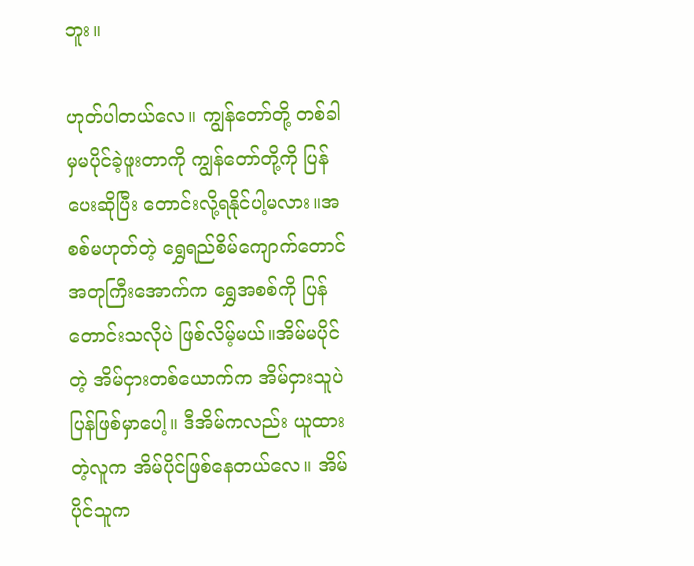ဘူး။

ဟုတ်ပါတယ်လေ။ ကျွန်တော်တို့ တစ်ခါမှမပိုင်ခဲ့ဖူးတာကို ကျွန်တော်တို့ကို ပြန်ပေးဆိုပြီး တောင်းလို့ရနိုင်ပါ့မလား။အစစ်မဟုတ်တဲ့ ရွှေရည်စိမ်ကျောက်တောင်အတုကြီးအောက်က ရွှေအစစ်ကို ပြန်တောင်းသလိုပဲ ဖြစ်လိမ့်မယ်။အိမ်မပိုင်တဲ့ အိမ်ငှားတစ်ယောက်က အိမ်ငှားသူပဲ ပြန်ဖြစ်မှာပေါ့။ ဒီအိမ်ကလည်း ယူထားတဲ့လူက အိမ်ပိုင်ဖြစ်နေတယ်လေ။ အိမ်ပိုင်သူက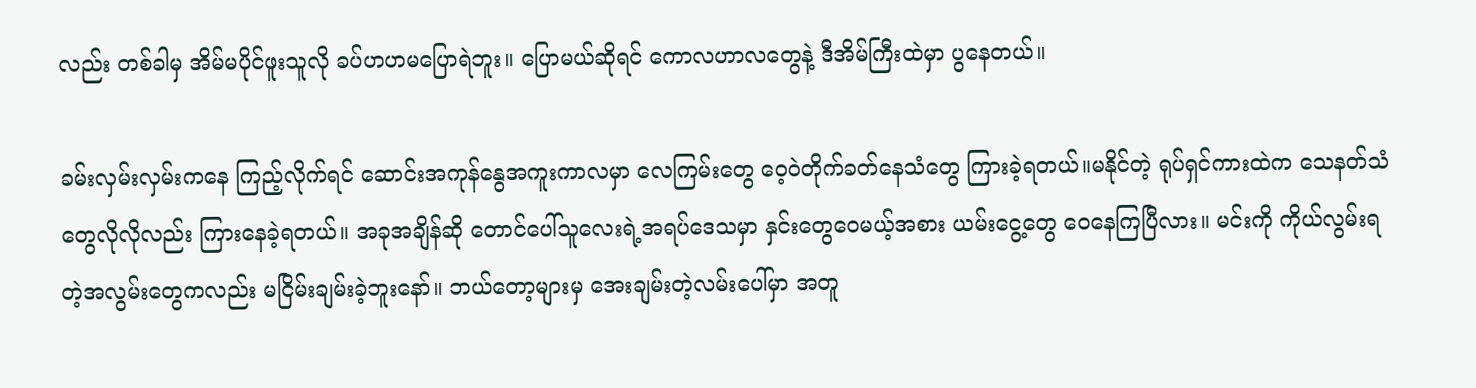လည်း တစ်ခါမှ အိမ်မပိုင်ဖူးသူလို ခပ်ဟဟမပြောရဲဘူး။ ပြောမယ်ဆိုရင် ကောလဟာလတွေနဲ့ ဒီအိမ်ကြီးထဲမှာ ပွနေတယ်။

ခမ်းလှမ်းလှမ်းကနေ ကြည့်လိုက်ရင် ဆောင်းအကုန်နွေအကူးကာလမှာ လေကြမ်းတွေ ဝေ့ဝဲတိုက်ခတ်နေသံတွေ ကြားခဲ့ရတယ်။မနိုင်တဲ့ ရုပ်ရှင်ကားထဲက သေနတ်သံတွေလိုလိုလည်း ကြားနေခဲ့ရတယ်။ အခုအချိန်ဆို တောင်ပေါ်သူလေးရဲ့အရပ်ဒေသမှာ နှင်းတွေဝေမယ့်အစား ယမ်းငွေ့တွေ ဝေနေကြပြီလား။ မင်းကို ကိုယ်လွမ်းရတဲ့အလွမ်းတွေကလည်း မငြိမ်းချမ်းခဲ့ဘူးနော်။ ဘယ်တော့များမှ အေးချမ်းတဲ့လမ်းပေါ်မှာ အတူ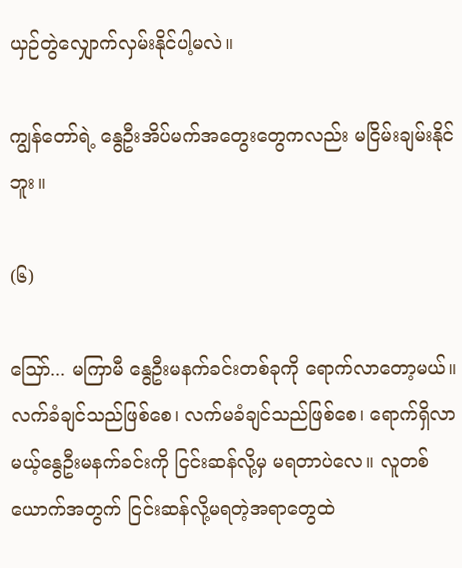ယှဉ်တွဲလျှောက်လှမ်းနိုင်ပါ့မလဲ။

ကျွန်တော်ရဲ့ နွေဦးအိပ်မက်အတွေးတွေကလည်း မငြိမ်းချမ်းနိုင်ဘူး။

(၆)

သြော်... မကြာမီ နွေဦးမနက်ခင်းတစ်ခုကို ရောက်လာတော့မယ်။ လက်ခံချင်သည်ဖြစ်စေ၊ လက်မခံချင်သည်ဖြစ်စေ၊ ရောက်ရှိလာမယ့်နွေဦးမနက်ခင်းကို ငြင်းဆန်လို့မှ မရတာပဲလေ။ လူတစ်ယောက်အတွက် ငြင်းဆန်လို့မရတဲ့အရာတွေထဲ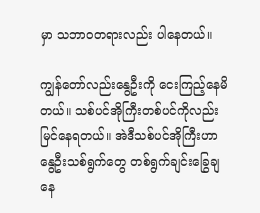မှာ သဘာဝတရားလည်း ပါနေတယ်။

ကျွန်တော်လည်းနွေဦးကို ငေးကြည့်နေမိတယ်။ သစ်ပင်အိုကြီးတစ်ပင်ကိုလည်း မြင်နေရတယ်။ အဲဒီသစ်ပင်အိုကြီးဟာ နွေဦးသစ်ရွက်တွေ တစ်ရွက်ချင်းခြွေချနေ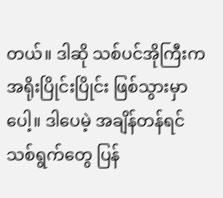တယ်။ ဒါဆို သစ်ပင်အိုကြီးက အရိုးပြိုင်းပြိုင်း ဖြစ်သွားမှာပေါ့။ ဒါပေမဲ့ အချိန်တန်ရင် သစ်ရွက်တွေ ပြန်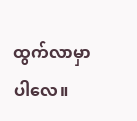ထွက်လာမှာပါလေ။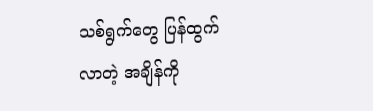သစ်ရွက်တွေ ပြန်ထွက်လာတဲ့ အချိန်ကို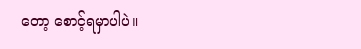တော့ စောင့်ရမှာပါပဲ။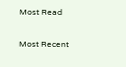Most Read

Most Recent